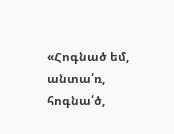«Հոգնած եմ, անտա՛ռ, հոգնա՛ծ,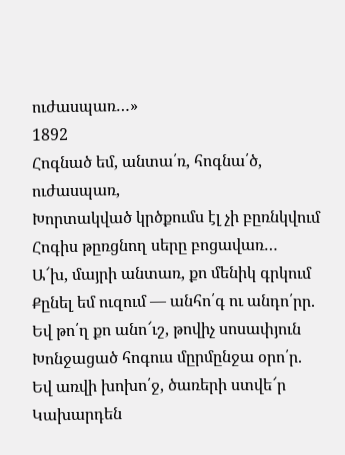ուժասպառ…»
1892
Հոգնած եմ, անտա՛ռ, հոգնա՛ծ, ուժասպառ,
Խորտակված կրծքումս էլ չի բըռնկվում
Հոգիս թըռցնող սերը բոցավառ…
Ա՜խ, մայրի անտառ, քո մենիկ գրկում
Քընել եմ ուզում — անհո՛գ ու անդո՛րր.
Եվ թո՛ղ քո անո՜ւշ, թովիչ սոսափյուն
Խոնջացած հոգուս մըրմընջա օրո՛ր.
Եվ առվի խոխո՛ջ, ծառերի ստվե՜ր
Կախարդեն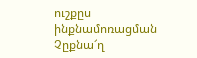ուշքըս ինքնամոռացման
Չըքնա՜ղ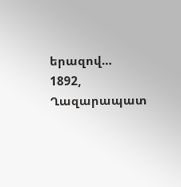երազով…
1892, Ղազարապատ